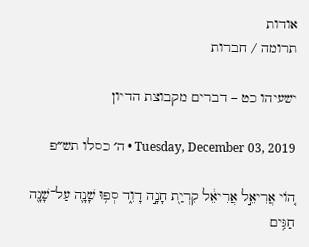אודות
תרומה / חברות

ישעיהו כט – דברים מקבוצת הדיון

Tuesday, December 03, 2019 • ה׳ כסלו תש״פ

ה֚וֹי אֲרִיאֵ֣ל אֲרִיאֵ֔ל קִרְיַ֖ת חָנָ֣ה דָוִ֑ד סְפ֥וּ שָׁנָ֛ה עַל־שָׁנָ֖ה חַגִּ֥ים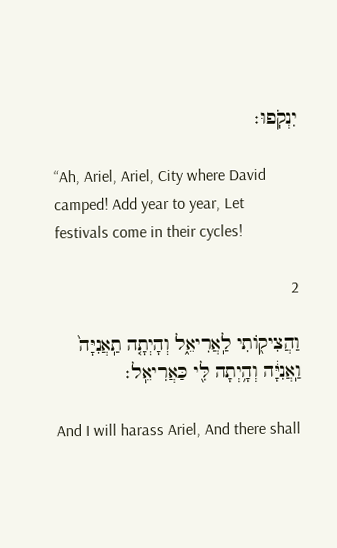יִנְקֹֽפוּ׃

“Ah, Ariel, Ariel, City where David camped! Add year to year, Let festivals come in their cycles!

2

וַהֲצִיק֖וֹתִי לַֽאֲרִיאֵ֑ל וְהָיְתָ֤ה תַֽאֲנִיָּה֙ וַֽאֲנִיָּ֔ה וְהָ֥יְתָה לִּ֖י כַּאֲרִיאֵֽל׃

And I will harass Ariel, And there shall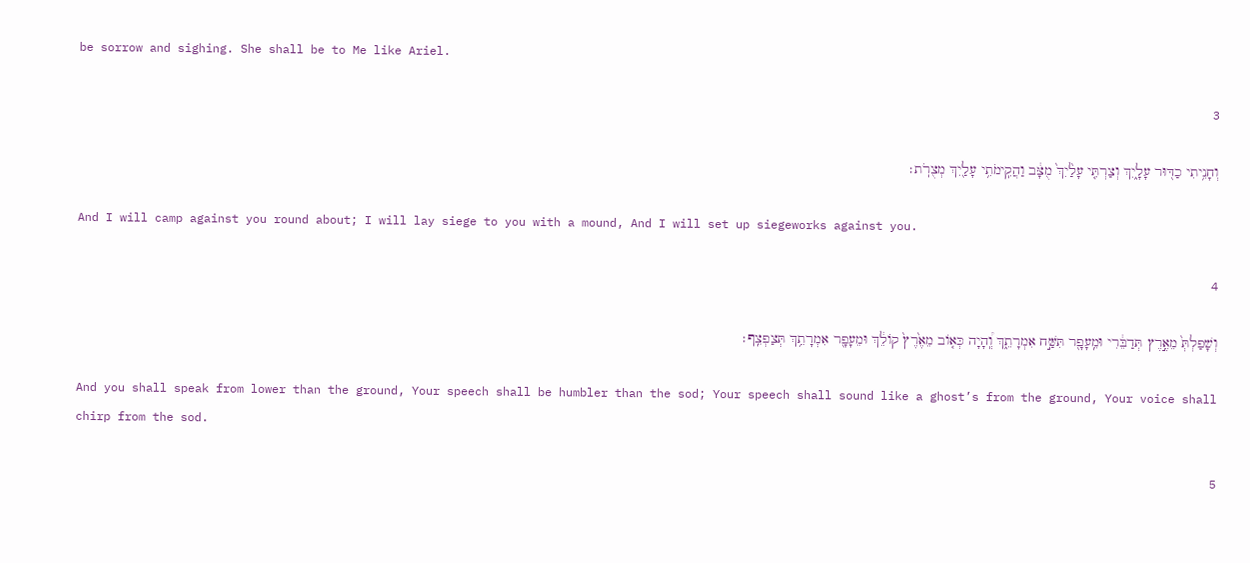be sorrow and sighing. She shall be to Me like Ariel.

3

וְחָנִ֥יתִי כַדּ֖וּר עָלָ֑יִךְ וְצַרְתִּ֤י עָלַ֙יִךְ֙ מֻצָּ֔ב וַהֲקִֽימֹתִ֥י עָלַ֖יִךְ מְצֻרֹֽת׃

And I will camp against you round about; I will lay siege to you with a mound, And I will set up siegeworks against you.

4

וְשָׁפַלְתְּ֙ מֵאֶ֣רֶץ תְּדַבֵּ֔רִי וּמֵֽעָפָ֖ר תִּשַּׁ֣ח אִמְרָתֵ֑ךְ וְֽ֠הָיָה כְּא֤וֹב מֵאֶ֙רֶץ֙ קוֹלֵ֔ךְ וּמֵעָפָ֖ר אִמְרָתֵ֥ךְ תְּצַפְצֵֽף׃

And you shall speak from lower than the ground, Your speech shall be humbler than the sod; Your speech shall sound like a ghost’s from the ground, Your voice shall chirp from the sod.

5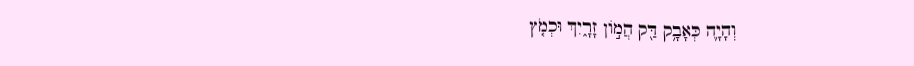וְהָיָ֛ה כְּאָבָ֥ק דַּ֖ק הֲמ֣וֹן זָרָ֑יִךְ וּכְמֹ֤ץ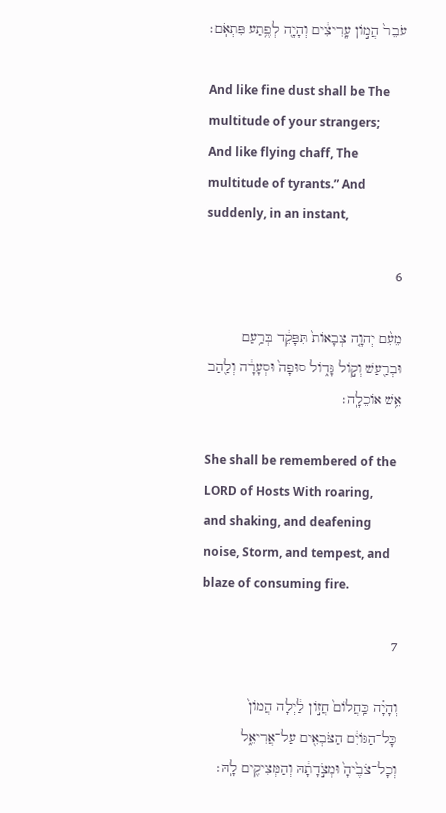עֹבֵר֙ הֲמ֣וֹן עָֽרִיצִ֔ים וְהָיָ֖ה לְפֶ֥תַע פִּתְאֹֽם׃

And like fine dust shall be The multitude of your strangers; And like flying chaff, The multitude of tyrants.” And suddenly, in an instant,

6

מֵעִ֨ם יְהוָ֤ה צְבָאוֹת֙ תִּפָּקֵ֔ד בְּרַ֥עַם וּבְרַ֖עַשׁ וְק֣וֹל גָּד֑וֹל סוּפָה֙ וּסְעָרָ֔ה וְלַ֖הַב אֵ֥שׁ אוֹכֵלָֽה׃

She shall be remembered of the LORD of Hosts With roaring, and shaking, and deafening noise, Storm, and tempest, and blaze of consuming fire.

7

וְהָיָ֗ה כַּֽחֲלוֹם֙ חֲז֣וֹן לַ֔יְלָה הֲמוֹן֙ כָּל־הַגּוֹיִ֔ם הַצֹּבְאִ֖ים עַל־אֲרִיאֵ֑ל וְכָל־צֹבֶ֙יהָ֙ וּמְצֹ֣דָתָ֔הּ וְהַמְּצִיקִ֖ים לָֽהּ׃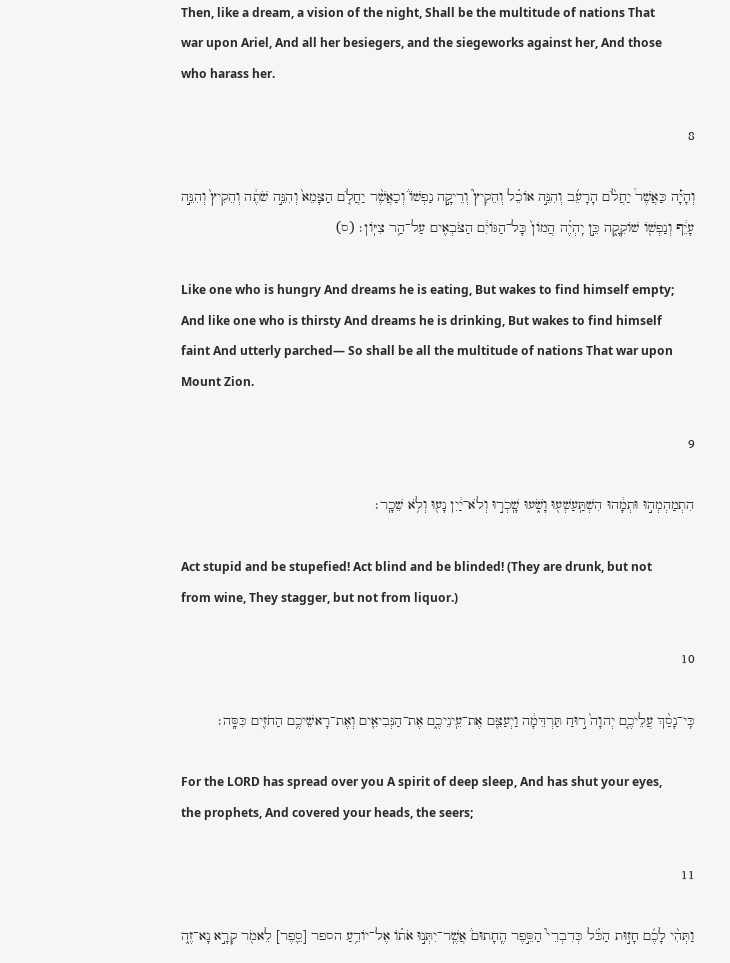Then, like a dream, a vision of the night, Shall be the multitude of nations That war upon Ariel, And all her besiegers, and the siegeworks against her, And those who harass her.

8

וְהָיָ֡ה כַּאֲשֶׁר֩ יַחֲלֹ֨ם הָרָעֵ֜ב וְהִנֵּ֣ה אוֹכֵ֗ל וְהֵקִיץ֮ וְרֵיקָ֣ה נַפְשׁוֹ֒ וְכַאֲשֶׁ֨ר יַחֲלֹ֤ם הַצָּמֵא֙ וְהִנֵּ֣ה שֹׁתֶ֔ה וְהֵקִיץ֙ וְהִנֵּ֣ה עָיֵ֔ף וְנַפְשׁ֖וֹ שׁוֹקֵקָ֑ה כֵּ֣ן יִֽהְיֶ֗ה הֲמוֹן֙ כָּל־הַגּוֹיִ֔ם הַצֹּבְאִ֖ים עַל־הַ֥ר צִיּֽוֹן׃ (ס)

Like one who is hungry And dreams he is eating, But wakes to find himself empty; And like one who is thirsty And dreams he is drinking, But wakes to find himself faint And utterly parched— So shall be all the multitude of nations That war upon Mount Zion.

9

הִתְמַהְמְה֣וּ וּתְמָ֔הוּ הִשְׁתַּֽעַשְׁע֖וּ וָשֹׁ֑עוּ שָֽׁכְר֣וּ וְלֹא־יַ֔יִן נָע֖וּ וְלֹ֥א שֵׁכָֽר׃

Act stupid and be stupefied! Act blind and be blinded! (They are drunk, but not from wine, They stagger, but not from liquor.)

10

כִּֽי־נָסַ֨ךְ עֲלֵיכֶ֤ם יְהוָה֙ ר֣וּחַ תַּרְדֵּמָ֔ה וַיְעַצֵּ֖ם אֶת־עֵֽינֵיכֶ֑ם אֶת־הַנְּבִיאִ֛ים וְאֶת־רָאשֵׁיכֶ֥ם הַחֹזִ֖ים כִּסָּֽה׃

For the LORD has spread over you A spirit of deep sleep, And has shut your eyes, the prophets, And covered your heads, the seers;

11

וַתְּהִ֨י לָכֶ֜ם חָז֣וּת הַכֹּ֗ל כְּדִבְרֵי֮ הַסֵּ֣פֶר הֶֽחָתוּם֒ אֲשֶֽׁר־יִתְּנ֣וּ אֹת֗וֹ אֶל־יוֹדֵ֥עַ הספר [סֵ֛פֶר] לֵאמֹ֖ר קְרָ֣א נָא־זֶ֑ה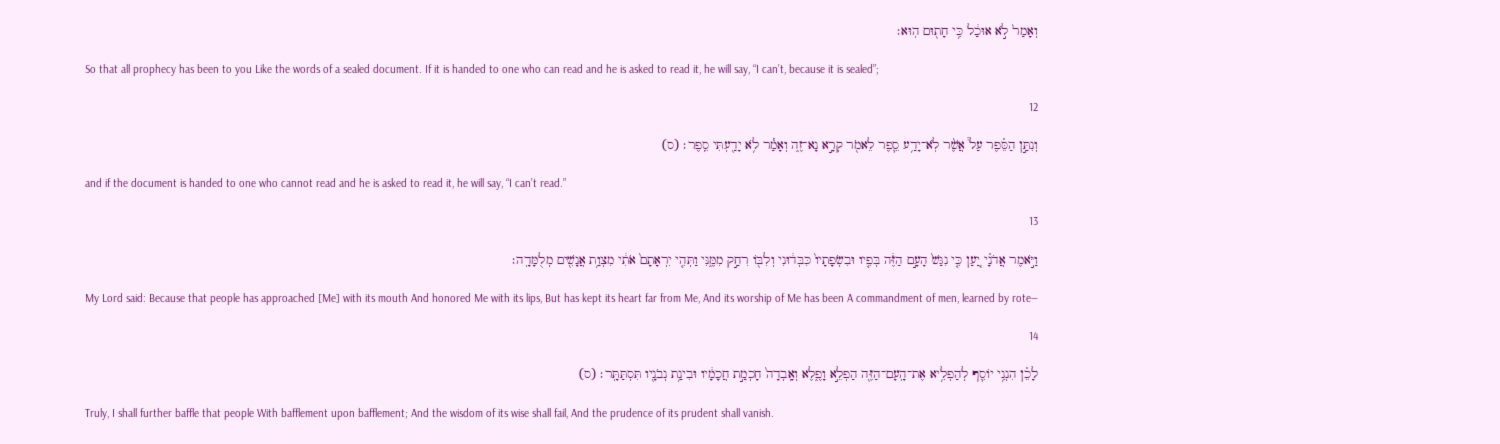וְאָמַר֙ לֹ֣א אוּכַ֔ל כִּ֥י חָת֖וּם הֽוּא׃

So that all prophecy has been to you Like the words of a sealed document. If it is handed to one who can read and he is asked to read it, he will say, “I can’t, because it is sealed”;

12

וְנִתַּ֣ן הַסֵּ֗פֶר עַל֩ אֲשֶׁ֨ר לֹֽא־יָדַ֥ע סֵ֛פֶר לֵאמֹ֖ר קְרָ֣א נָא־זֶ֑ה וְאָמַ֕ר לֹ֥א יָדַ֖עְתִּי סֵֽפֶר׃ (ס)

and if the document is handed to one who cannot read and he is asked to read it, he will say, “I can’t read.”

13

וַיֹּ֣אמֶר אֲדֹנָ֗י יַ֚עַן כִּ֤י נִגַּשׁ֙ הָעָ֣ם הַזֶּ֔ה בְּפִ֤יו וּבִשְׂפָתָיו֙ כִּבְּד֔וּנִי וְלִבּ֖וֹ רִחַ֣ק מִמֶּ֑נִּי וַתְּהִ֤י יִרְאָתָם֙ אֹתִ֔י מִצְוַ֥ת אֲנָשִׁ֖ים מְלֻמָּדָֽה׃

My Lord said: Because that people has approached [Me] with its mouth And honored Me with its lips, But has kept its heart far from Me, And its worship of Me has been A commandment of men, learned by rote—

14

לָכֵ֗ן הִנְנִ֥י יוֹסִ֛ף לְהַפְלִ֥יא אֶת־הָֽעָם־הַזֶּ֖ה הַפְלֵ֣א וָפֶ֑לֶא וְאָֽבְדָה֙ חָכְמַ֣ת חֲכָמָ֔יו וּבִינַ֥ת נְבֹנָ֖יו תִּסְתַּתָּֽר׃ (ס)

Truly, I shall further baffle that people With bafflement upon bafflement; And the wisdom of its wise shall fail, And the prudence of its prudent shall vanish.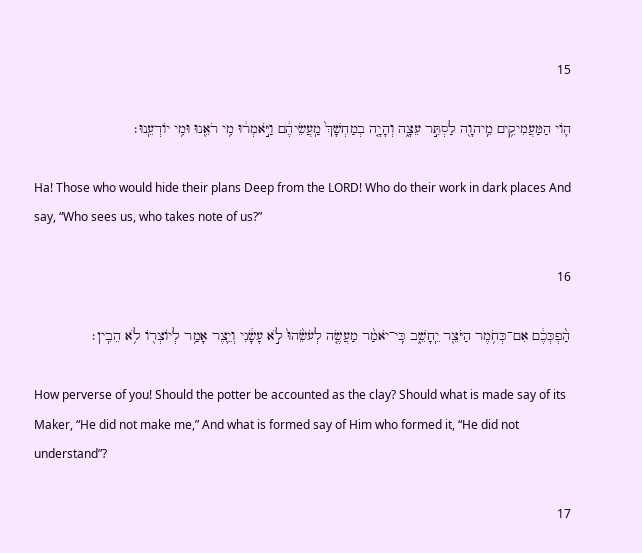15

ה֛וֹי הַמַּעֲמִיקִ֥ים מֵֽיהוָ֖ה לַסְתִּ֣ר עֵצָ֑ה וְהָיָ֤ה בְמַחְשָׁךְ֙ מַֽעֲשֵׂיהֶ֔ם וַיֹּ֣אמְר֔וּ מִ֥י רֹאֵ֖נוּ וּמִ֥י יוֹדְעֵֽנוּ׃

Ha! Those who would hide their plans Deep from the LORD! Who do their work in dark places And say, “Who sees us, who takes note of us?”

16

הַ֨פְכְּכֶ֔ם אִם־כְּחֹ֥מֶר הַיֹּצֵ֖ר יֵֽחָשֵׁ֑ב כִּֽי־יֹאמַ֨ר מַעֲשֶׂ֤ה לְעֹשֵׂ֙הוּ֙ לֹ֣א עָשָׂ֔נִי וְיֵ֛צֶר אָמַ֥ר לְיוֹצְר֖וֹ לֹ֥א הֵבִֽין׃

How perverse of you! Should the potter be accounted as the clay? Should what is made say of its Maker, “He did not make me,” And what is formed say of Him who formed it, “He did not understand”?

17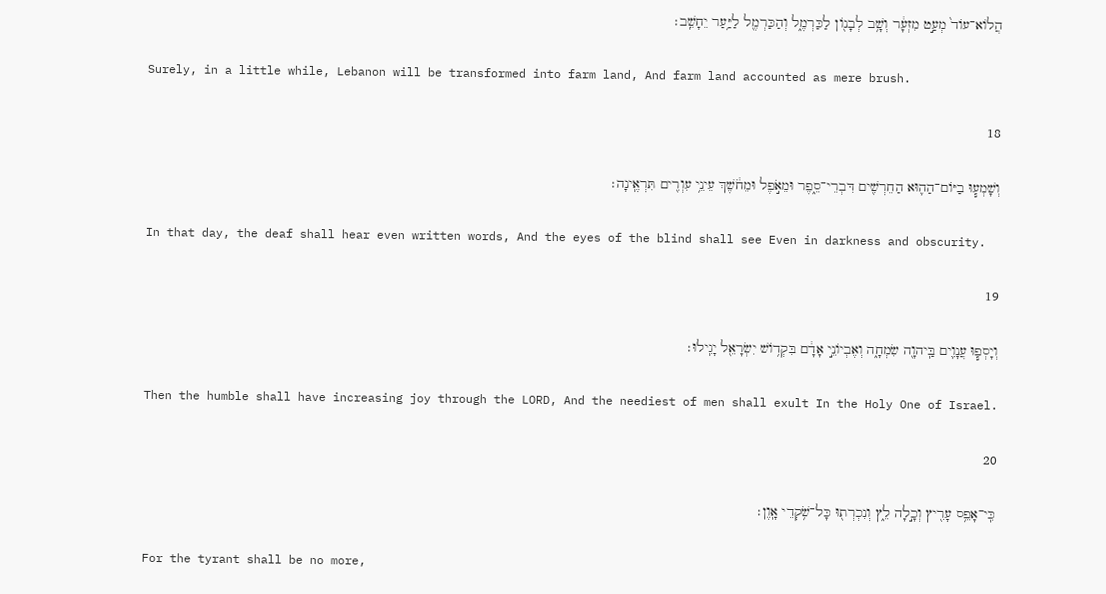הֲלוֹא־עוֹד֙ מְעַ֣ט מִזְעָ֔ר וְשָׁ֥ב לְבָנ֖וֹן לַכַּרְמֶ֑ל וְהַכַּרְמֶ֖ל לַיַּ֥עַר יֵחָשֵֽׁב׃

Surely, in a little while, Lebanon will be transformed into farm land, And farm land accounted as mere brush.

18

וְשָׁמְע֧וּ בַיּוֹם־הַה֛וּא הַחֵרְשִׁ֖ים דִּבְרֵי־סֵ֑פֶר וּמֵאֹ֣פֶל וּמֵחֹ֔שֶׁךְ עֵינֵ֥י עִוְרִ֖ים תִּרְאֶֽינָה׃

In that day, the deaf shall hear even written words, And the eyes of the blind shall see Even in darkness and obscurity.

19

וְיָסְפ֧וּ עֲנָוִ֛ים בַּֽיהוָ֖ה שִׂמְחָ֑ה וְאֶבְיוֹנֵ֣י אָדָ֔ם בִּקְד֥וֹשׁ יִשְׂרָאֵ֖ל יָגִֽילוּ׃

Then the humble shall have increasing joy through the LORD, And the neediest of men shall exult In the Holy One of Israel.

20

כִּֽי־אָפֵ֥ס עָרִ֖יץ וְכָ֣לָה לֵ֑ץ וְנִכְרְת֖וּ כָּל־שֹׁ֥קְדֵי אָֽוֶן׃

For the tyrant shall be no more,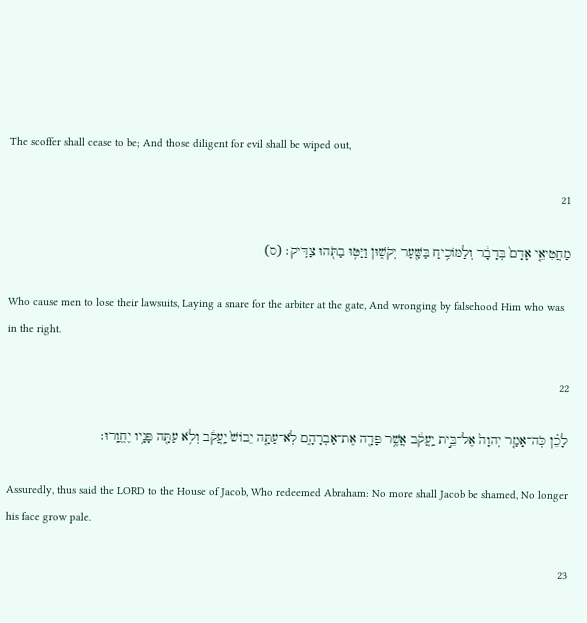The scoffer shall cease to be; And those diligent for evil shall be wiped out,

21

מַחֲטִיאֵ֤י אָדָם֙ בְּדָבָ֔ר וְלַמּוֹכִ֥יחַ בַּשַּׁ֖עַר יְקֹשׁ֑וּן וַיַּטּ֥וּ בַתֹּ֖הוּ צַדִּֽיק׃ (ס)

Who cause men to lose their lawsuits, Laying a snare for the arbiter at the gate, And wronging by falsehood Him who was in the right.

22

לָכֵ֗ן כֹּֽה־אָמַ֤ר יְהוָה֙ אֶל־בֵּ֣ית יַֽעֲקֹ֔ב אֲשֶׁ֥ר פָּדָ֖ה אֶת־אַבְרָהָ֑ם לֹֽא־עַתָּ֤ה יֵבוֹשׁ֙ יַֽעֲקֹ֔ב וְלֹ֥א עַתָּ֖ה פָּנָ֥יו יֶחֱוָֽרוּ׃

Assuredly, thus said the LORD to the House of Jacob, Who redeemed Abraham: No more shall Jacob be shamed, No longer his face grow pale.

23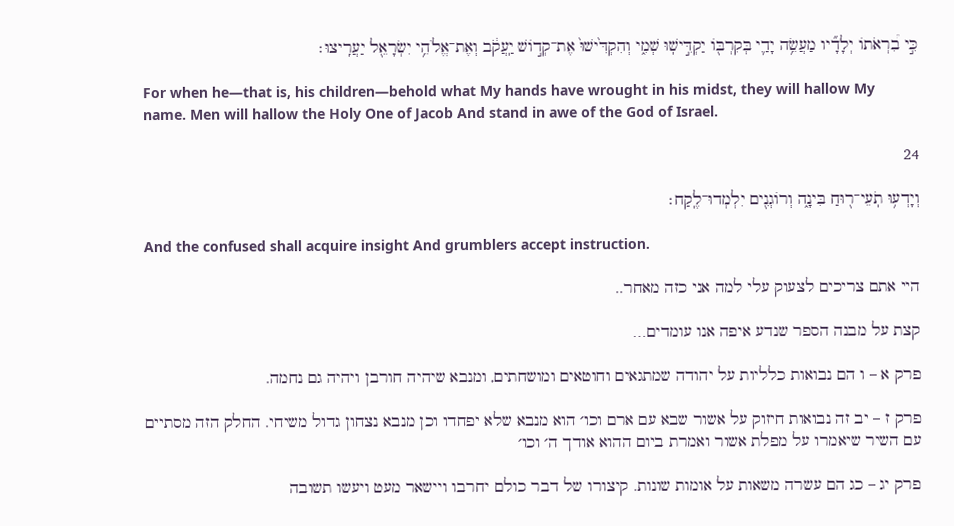כִּ֣י בִ֠רְאֹתוֹ יְלָדָ֞יו מַעֲשֵׂ֥ה יָדַ֛י בְּקִרְבּ֖וֹ יַקְדִּ֣ישֽׁוּ שְׁמִ֑י וְהִקְדִּ֙ישׁוּ֙ אֶת־קְד֣וֹשׁ יַֽעֲקֹ֔ב וְאֶת־אֱלֹהֵ֥י יִשְׂרָאֵ֖ל יַעֲרִֽיצוּ׃

For when he—that is, his children—behold what My hands have wrought in his midst, they will hallow My name. Men will hallow the Holy One of Jacob And stand in awe of the God of Israel.

24

וְיָדְע֥וּ תֹֽעֵי־ר֖וּחַ בִּינָ֑ה וְרוֹגְנִ֖ים יִלְמְדוּ־לֶֽקַח׃

And the confused shall acquire insight And grumblers accept instruction.

היי אתם צריכים לצעוק עלי למה אני כזה מאחר..

קצת על מבנה הספר שנדע איפה אנו עומדים…

פרק א – ו הם נבואות כלליות על יהודה שמתגאים וחוטאים ומושחתים, ומנבא שיהיה חורבן ויהיה גם נחמה.

פרק ז – יב זה נבואות חיזוק על אשור שבא עם ארם וכו׳ הוא מנבא שלא יפחדו וכן מנבא נצחון גדול משיחי. החלק הזה מסתיים עם השיר שיאמרו על מפלת אשור ואמרת ביום ההוא אודך ה׳ וכו׳

פרק יג – כג הם עשרה משאות על אומות שונות. קיצורו של דבר כולם יחרבו ויישאר מעט ויעשו תשובה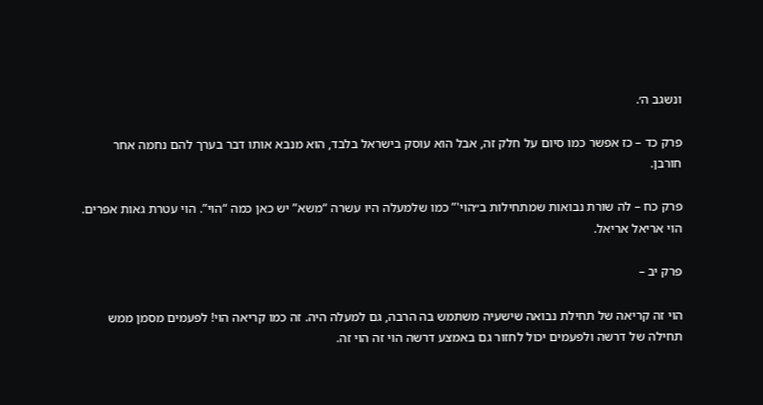ונשגב ה׳.

פרק כד – כז אפשר כמו סיום על חלק זה, אבל הוא עוסק בישראל בלבד, הוא מנבא אותו דבר בערך להם נחמה אחר חורבן.

פרק כח – לה שורת נבואות שמתחילות ב״הוי'” כמו שלמעלה היו עשרה “משא” יש כאן כמה “הוי”. הוי עטרת גאות אפרים. הוי אריאל אריאל.

פרק יב –

הוי זה קריאה של תחילת נבואה שישעיה משתמש בה הרבה, גם למעלה היה. זה כמו קריאה הוי! לפעמים מסמן ממש תחילה של דרשה ולפעמים יכול לחזור גם באמצע דרשה הוי זה הוי זה.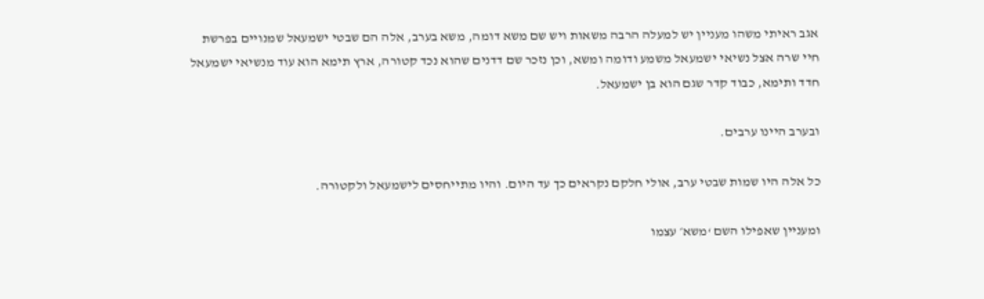אגב ראיתי משהו מעניין יש למעלה הרבה משאות ויש שם משא דומה, משא בערב, אלה הם שבטי ישמעאל שמנויים בפרשת חיי שרה אצל נשיאי ישמעאל משמע ודומה ומשא, וכן נזכר שם דדנים שהוא נכד קטורה, ארץ תימא הוא עוד מנשיאי ישמעאל חדד ותימא, כבוד קדר שגם הוא בן ישמעאל.

ובערב היינו ערבים.

כל אלה היו שמות שבטי ערב, אולי חלקם נקראים כך עד היום. והיו מתייחסים לישמעאל ולקטורה.

ומעניין שאפילו השם ‘משא׳ עצמו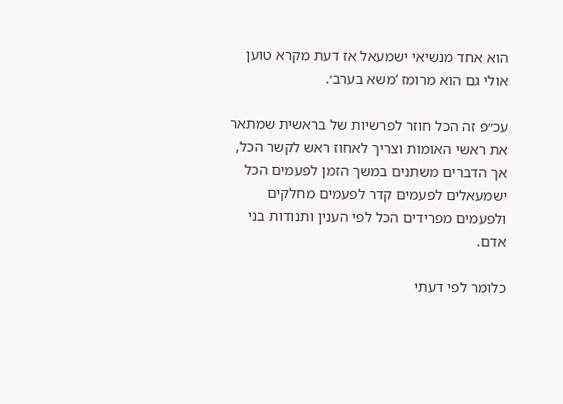הוא אחד מנשיאי ישמעאל אז דעת מקרא טוען אולי גם הוא מרומז ‘משא בערב׳.

עכ״פ זה הכל חוזר לפרשיות של בראשית שמתאר את ראשי האומות וצריך לאחוז ראש לקשר הכל, אך הדברים משתנים במשך הזמן לפעמים הכל ישמעאלים לפעמים קדר לפעמים מחלקים ולפעמים מפרידים הכל לפי הענין ותנודות בני אדם.

כלומר לפי דעתי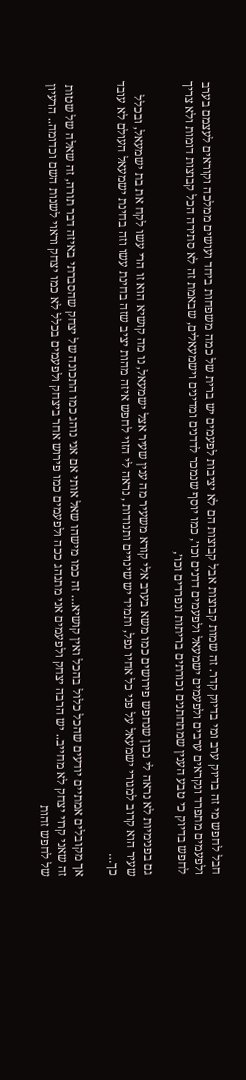חבל לחפש מי זה בדיוק ערב ומי בדיוק קדר. זה שמות קבוצות אבל קבוצות הם לא יציבות לפעמים יש ברית של כמה משפחות ביחד ועושים ממלכה וקוראים לעצמם בערב ולפעמים מתפרד ונקראים ערבים ולפעמים ישמעאל ולפעמים דדנים וכו׳, כמו יוסף שנמכר לדדנים ומדינים וישמעאלים, שבאמת זה לא סתירה הכל קבוצות דומות ולא צריך לחפש בדיוק כי טבע הענין שמתחתנים וכורתים בריתות ונפרדים וכו׳,

גם בפנימיות לא נראה לי נכון שנחפש פירושים כמו משא בערב אלי קורא משעיר מה ענין שעיר אצל ישמעאל, נו מה קושיא הוא זו הרי עשו לקח את בת ישמעאל, ובכלל שעיר הוא קרוב למגורי ישמעאל על פני כל אחיו נפל, ותמיד יש שינויים ותנודות , נראה לי הזוי לחפש איזה מהות יציב שזה בחינת עשו וזה בחינת ישמעאל העולם לא עובד כך…

אך מקובלים אמתיים יודעים שהכל כלול בהכל ואין קושיא… זה כמו מישהו שאל אותי אם אני נוהג כמו התכונה של יצחק שהסברתי באיזה דבר תורה, זה שאלה של שטות זה שאני קרוי יצחק לא מחייב.. יש הרבה יצחק ולפעמים אני מתנהג ככה ולפעמים כמו פירוש אחר ביצחק ולפעמים בכלל לא כמו יצחק וראוי לשנות השם וכדומה.. הרעיון של לחפש זהות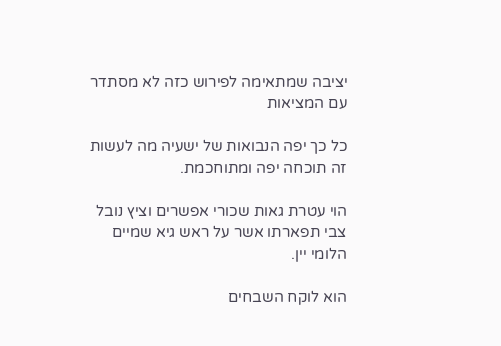יציבה שמתאימה לפירוש כזה לא מסתדר עם המציאות

כל כך יפה הנבואות של ישעיה מה לעשות זה תוכחה יפה ומתוחכמת.

הוי עטרת גאות שכורי אפשרים וציץ נובל צבי תפארתו אשר על ראש גיא שמיים הלומי יין.

הוא לוקח השבחים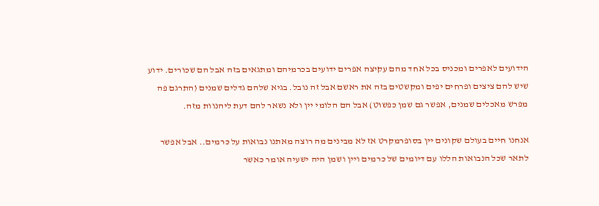הידועים לאפרים ומכניס בכל אחד מהם עקיצה אפרים ידועים בכרמיהם ומתגאים בזה אבל הם שכורים. ידוע שיש להם ציצים ופרחים יפים ומקשטים בזה את ראשם אבל זה נובל. בגיא שלהם גדלים שמנים (התרגם פה מפרש מאכלים שמנים, אפשר גם שמן כפשוט) אבל הם הלומי יין ולא נשאר להם דעת ליהנוות מזה.

אנחנו חיים בעולם שקונים יין בסופרמקרט אז לא מבינים מה רוצה מאתנו נבואות על כרמים.. אבל אפשר לתאר שכל הנבואות הללו עם דיומים של כרמים ויין ושמן היה ישעיה אומר כאשר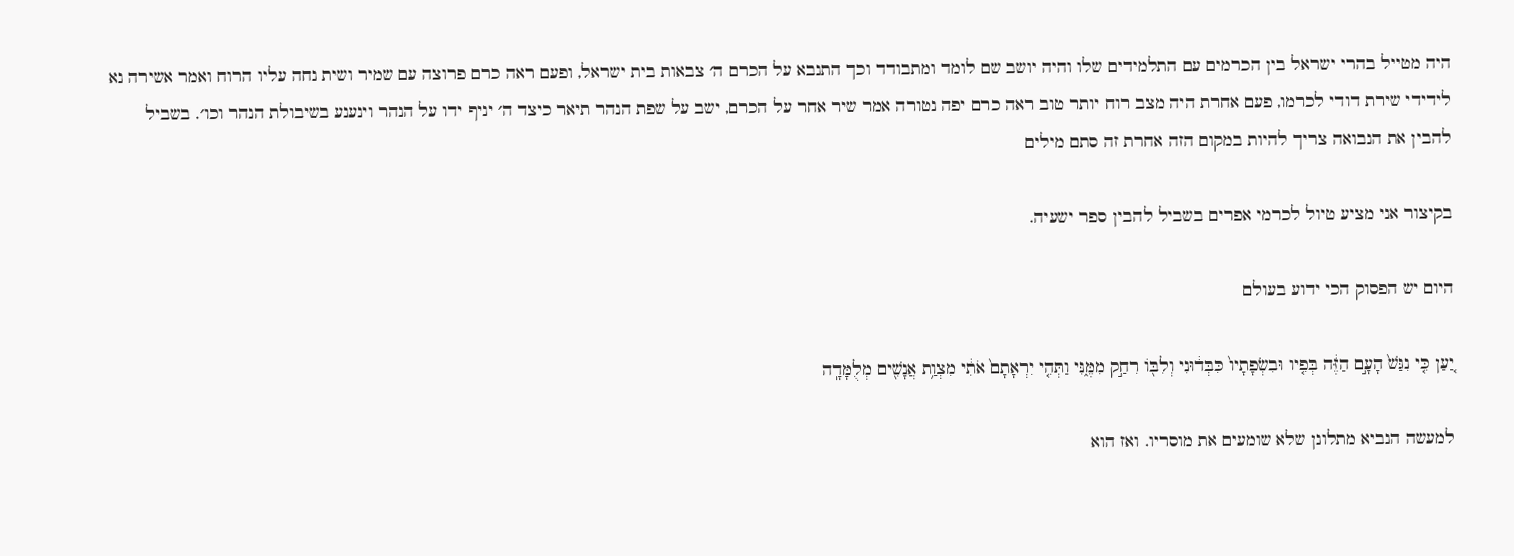היה מטייל בהרי ישראל בין הכרמים עם התלמידים שלו והיה יושב שם לומד ומתבודד וכך התנבא על הכרם ה׳ צבאות בית ישראל, ופעם ראה כרם פרוצה עם שמיר ושית נחה עליו הרוח ואמר אשירה נא לידידי שירת דודי לכרמו, פעם אחרת היה מצב רוח יותר טוב ראה כרם יפה נטורה אמר שיר אחר על הכרם, ישב על שפת הנהר תיאר כיצד ה׳ יניף ידו על הנהר וינענע בשיבולת הנהר וכו׳. בשביל להבין את הנבואה צריך להיות במקום הזה אחרת זה סתם מילים

בקיצור אני מציע טיול לכרמי אפרים בשביל להבין ספר ישעיה.

היום יש הפסוק הכי ידוע בעולם

יַ֚עַן כִּ֤י נִגַּשׁ֙ הָעָ֣ם הַזֶּ֔ה בְּפִ֤יו וּבִשְׂפָתָיו֙ כִּבְּד֔וּנִי וְלִבּ֖וֹ רִחַ֣ק מִמֶּ֑נִּי וַתְּהִ֤י יִרְאָתָם֙ אֹתִ֔י מִצְוַ֥ת אֲנָשִׁ֖ים מְלֻמָּדָֽה

למעשה הנביא מתלונן שלא שומעים את מוסריו. ואז הוא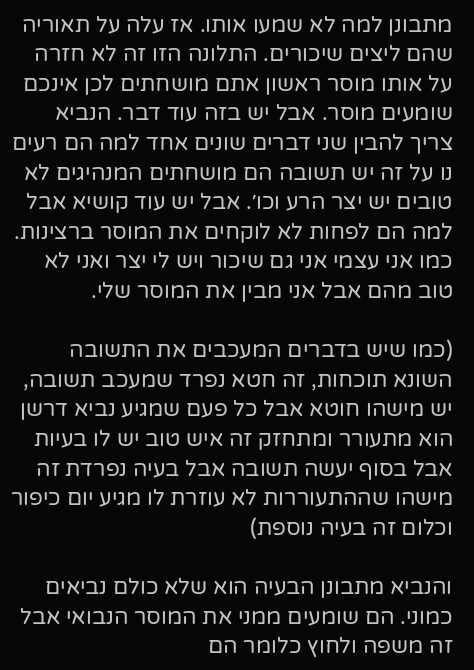מתבונן למה לא שמעו אותו. אז עלה על תאוריה שהם ליצים שיכורים. התלונה הזו זה לא חזרה על אותו מוסר ראשון אתם מושחתים לכן אינכם שומעים מוסר. אבל יש בזה עוד דבר. הנביא צריך להבין שני דברים שונים אחד למה הם רעים נו על זה יש תשובה הם מושחתים המנהיגים לא טובים יש יצר הרע וכו׳. אבל יש עוד קושיא אבל למה הם לפחות לא לוקחים את המוסר ברצינות. כמו אני עצמי אני גם שיכור ויש לי יצר ואני לא טוב מהם אבל אני מבין את המוסר שלי.

(כמו שיש בדברים המעכבים את התשובה השונא תוכחות, זה חטא נפרד שמעכב תשובה, יש מישהו חוטא אבל כל פעם שמגיע נביא דרשן הוא מתעורר ומתחזק זה איש טוב יש לו בעיות אבל בסוף יעשה תשובה אבל בעיה נפרדת זה מישהו שההתעוררות לא עוזרת לו מגיע יום כיפור וכלום זה בעיה נוספת)

והנביא מתבונן הבעיה הוא שלא כולם נביאים כמוני. הם שומעים ממני את המוסר הנבואי אבל זה משפה ולחוץ כלומר הם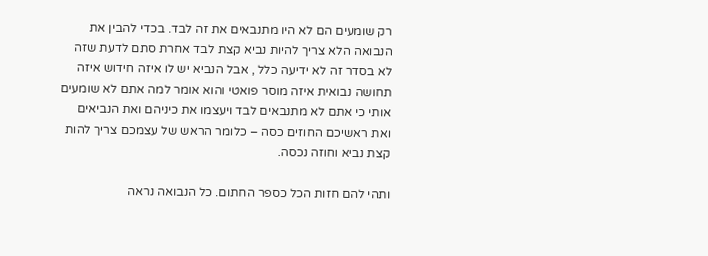רק שומעים הם לא היו מתנבאים את זה לבד. בכדי להבין את הנבואה הלא צריך להיות נביא קצת לבד אחרת סתם לדעת שזה לא בסדר זה לא ידיעה כלל , אבל הנביא יש לו איזה חידוש איזה תחושה נבואית איזה מוסר פואטי והוא אומר למה אתם לא שומעים אותי כי אתם לא מתנבאים לבד ויעצמו את כיניהם ואת הנביאים ואת ראשיכם החוזים כסה – כלומר הראש של עצמכם צריך להות קצת נביא וחוזה נכסה.

ותהי להם חזות הכל כספר החתום. כל הנבואה נראה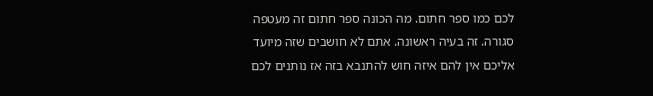לכם כמו ספר חתום. מה הכונה ספר חתום זה מעטפה סגורה. זה בעיה ראשונה. אתם לא חושבים שזה מיועד אליכם אין להם איזה חוש להתנבא בזה אז נותנים לכם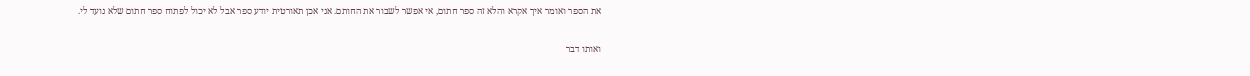את הספר ואומר איך אקרא והלא זה ספר חתום, אי אפשר לשבור את החותם. אני אכן תאורטית יודע ספר אבל לא יכול לפתוח ספר חתום שלא נועד לי.

ואותו דבר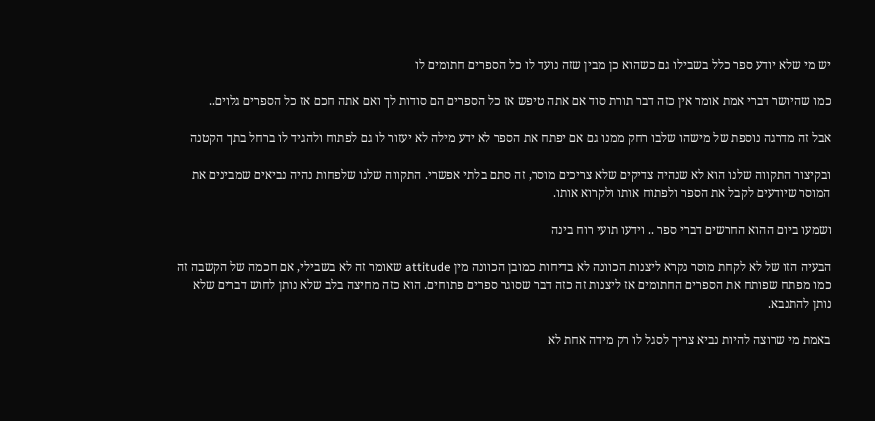יש מי שלא יודע ספר כלל בשבילו גם כשהוא כן מבין שזה נועד לו כל הספרים חתומים לו

כמו שהיושר דברי אמת אומר אין כזה דבר תורת סוד אם אתה טיפש אז כל הספרים הם סודות לך ואם אתה חכם אז כל הספרים גלוים..

אבל זה מדרגה נוספת של מישהו שלבו רחק ממנו גם אם יפתח את הספר לא ידע מילה לא יעזור לו גם לפתוח ולהגיד לו ברחל בתך הקטנה

ובקיצור התקווה שלנו הוא לא שנהיה צדיקים שלא צריכים מוסר, זה סתם בלתי אפשרי. התקווה שלנו שלפחות נהיה נביאים שמבינים את המוסר שיודעים לקבל את הספר ולפתוח אותו ולקרוא אותו.

ושמעו ביום ההוא החרשים דברי ספר .. וידעו תועי רוח בינה

הבעיה הזו של לא לקחת מוסר נקרא ליצנות הכוונה לא בדיחות כמובן הכוונה מין attitude שאומר זה לא בשבילי, אם חכמה של הקשבה זה כמו מפתח שפותח את הספרים החתומים אז ליצנות זה כזה דבר שסוגר ספרים פתוחים. הוא כזה מחיצה בלב שלא נותן לחוש דברים שלא נותן להתנבא.

באמת מי שרוצה להיות נביא צריך לסגל לו רק מידה אחת לא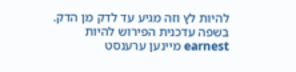להיות לץ וזה מגיע עד לדק מן הדק. בשפה עדכנית הפירוש להיות earnest מיינען ערענסט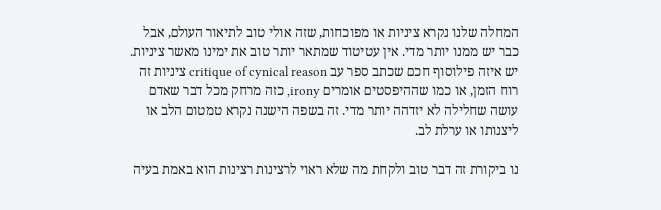המחלה שלנו נקרא ציניות או מפוכחות, שזה אולי טוב לתיאור העולם, אבל כבר יש ממנו יותר מדי. אין עטיטוד שמתאר יותר טוב את ימינו מאשר ציניות. יש איזה פילוסוף חכם שכתב ספר עב critique of cynical reason ציניות זה רוח הזמן, או כמו שההיפסטים אומרים irony, כזה מרחק מכל דבר שאדם עושה שחלילה לא יזדהה יותר מדי. זה בשפה הישנה נקרא טמטום הלב או ליצנותו או ערלת לב.

נו ביקורת זה דבר טוב ולקחת מה שלא ראוי לרצינות רצינות הוא באמת בעיה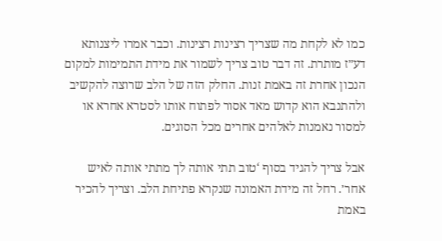כמו לא לקחת מה שצריך רצינות רצינות. וכבר אמרו ליצנותא דע״ז מותרת. זה דבר טוב צריך לשמור את מידת התמימות למקום הנכון אחרת זה באמת זנות. החלק הזה של הלב שרוצה להקשיב ולהתנבא הוא קדוש מאד אסור לפתוח אותו לסטרא אחרא או למסור נאמנות לאלהים אחרים מכל הסוגים.

אבל צריך להגיד בסוף ‘טוב תתי אותה לך מתתי אותה לאיש אחר׳. רחל זה מידת האמונה שנקרא פתיחת הלב. וצריך להכיר באמת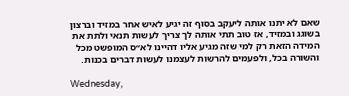שאם לא יתנו אותה ליעקב בסוף זה יגיע לאיש אחר במזיד וברצון בשוגג ובמזיד, אז טוב תתי אותה לך צריך לעשות תנאי ולתת את המידה הזאת רק למי שזה מגיע אליו דהיינו לא״ס המופשט מכל והשורה בכל, ולפעמים להרשות לעצמנו לעשות דברים בכנות.

Wednesday,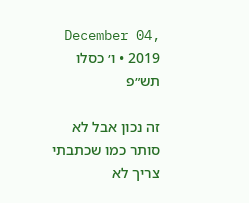December 04, 2019 • ו׳ כסלו תש״פ

זה נכון אבל לא סותר כמו שכתבתי צריך לא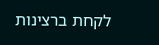לקחת ברצינות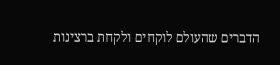הדברים שהעולם לוקחים ולקחת ברצינות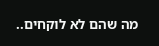מה שהם לא לוקחים..